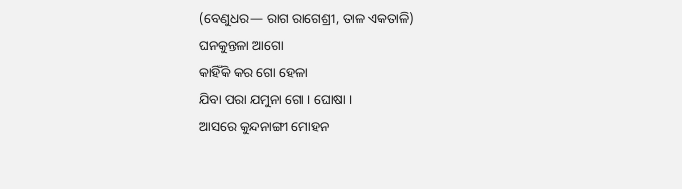(ବେଣୁଧର— ରାଗ ରାଗେଶ୍ରୀ, ତାଳ ଏକତାଳି)
ଘନକୁନ୍ତଳା ଆଗୋ
କାହିଁକି କର ଗୋ ହେଳା
ଯିବା ପରା ଯମୁନା ଗୋ । ଘୋଷା ।
ଆସରେ କୁନ୍ଦନାଙ୍ଗୀ ମୋହନ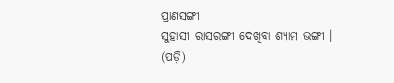ପ୍ରାଣସଙ୍ଗୀ
ସୁହାସୀ ରାସରଙ୍ଗୀ ଦେଖିବା ଶ୍ୟାମ ଭଙ୍ଗୀ ।
(ପଡ଼ି)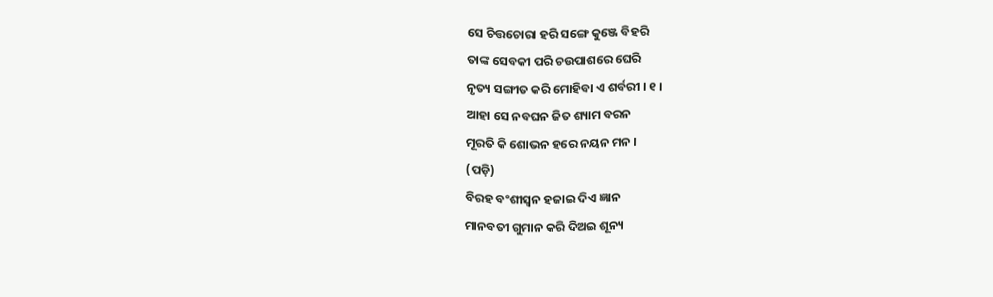ସେ ଚିତ୍ତଚୋରା ହରି ସଙ୍ଗେ କୁଞ୍ଜେ ବିହରି
ତାଙ୍କ ସେବକୀ ପରି ଚଉପାଶରେ ଘେରି
ନୃତ୍ୟ ସଙ୍ଗୀତ କରି ମୋହିବା ଏ ଶର୍ବରୀ । ୧ ।
ଆହା ସେ ନବଘନ ଜିତ ଶ୍ୟାମ ବରନ
ମୂରତି କି ଶୋଭନ ହରେ ନୟନ ମନ ।
(ପଡ଼ି)
ବିରହ ବଂଶୀସ୍ୱନ ହଜାଇ ଦିଏ ଜ୍ଞାନ
ମାନବତୀ ଗୁମାନ କରି ଦିଅଇ ଶୂନ୍ୟ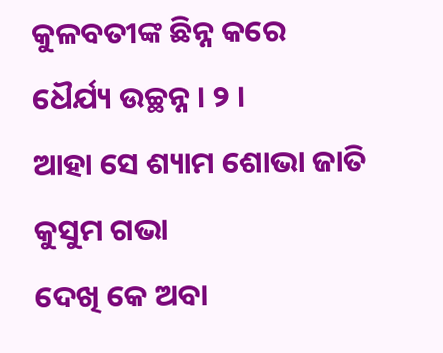କୁଳବତୀଙ୍କ ଛିନ୍ନ କରେ ଧୈର୍ଯ୍ୟ ଉଚ୍ଛନ୍ନ । ୨ ।
ଆହା ସେ ଶ୍ୟାମ ଶୋଭା ଜାତି କୁସୁମ ଗଭା
ଦେଖି କେ ଅବା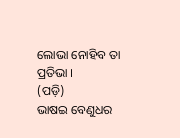ଲୋଭା ନୋହିବ ତା ପ୍ରତିଭା ।
(ପଡ଼ି)
ଭାଷଇ ବେଣୁଧର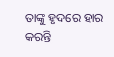ତାଙ୍କୁ ହୃଦରେ ହାର
କରନ୍ତି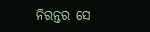ନିରନ୍ତର ସେ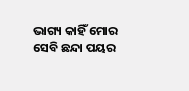ଭାଗ୍ୟ କାହିଁ ମୋର
ସେବି ଛନ୍ଦା ପୟର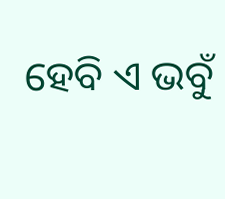ହେବି ଏ ଭବୁଁ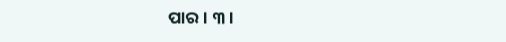ପାର । ୩ ।